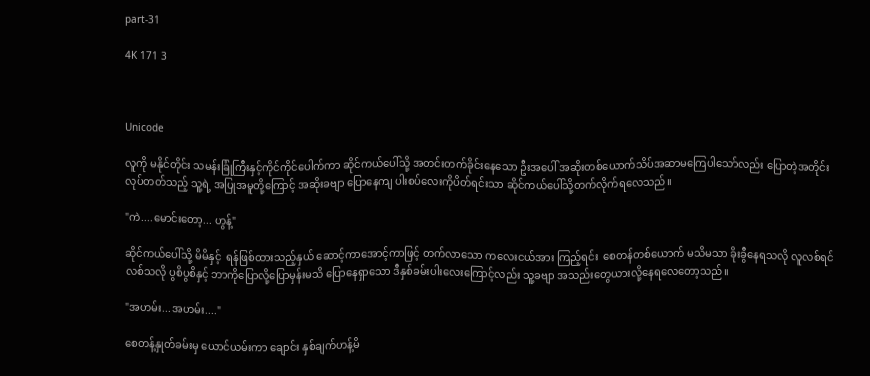part-31

4K 171 3



Unicode

လူကို မနိုင်တိုင်း သမန်းခြုံကြီးနှင့်ကိုင်ကိုင်ပေါက်ကာ ဆိုင်ကယ်ပေါ်သို့ အတင်းတက်ခိုင်းနေသော ဦးအပေါ် အဆိုးတစ်ယောက်သိပ်အဆာမကြေပါသော်လည်း ပြောတဲ့အတိုင်း လုပ်တတ်သည့် သူ့ရဲ့ အပြုအမူတို့ကြောင့် အဆိုးခဗျာ ပြောနေကျ ပါးစပ်လေးကိုပိတ်ရင်းသာ ဆိုင်ကယ်ပေါ်သို့တက်လိုက်ရလေသည်။

"ကဲ....မောင်းတော့... ဟွန့်"

ဆိုင်ကယ်ပေါ်သို့ မိမိနှင့်  ရန်ဖြစ်ထားသည့်နှယ် ဆောင့်ကာအောင့်ကာဖြင့် တက်လာသော ကလေးငယ်အား ကြည့်ရင်း  စေတန်တစ်ယောက် မသိမသာ ခိုးခွီနေရသလို လူလစ်ရင်လစ်သလို ပွစိပွစိနှင့် ဘာကိုပြောလို့ပြောမှန်းမသိ ပြောနေရှာသော ဒီနှစ်ခမ်းပါးလေးကြောင့်လည်း သူ့ခဗျာ အသည်းတွေယားလို့နေရလေတော့သည်။

"အဟမ်း...အဟမ်း...."

စေတန့်နှုတ်ခမ်းမှ ယောင်ယမ်းကာ ချောင်း နှစ်ချက်ဟန့်မိ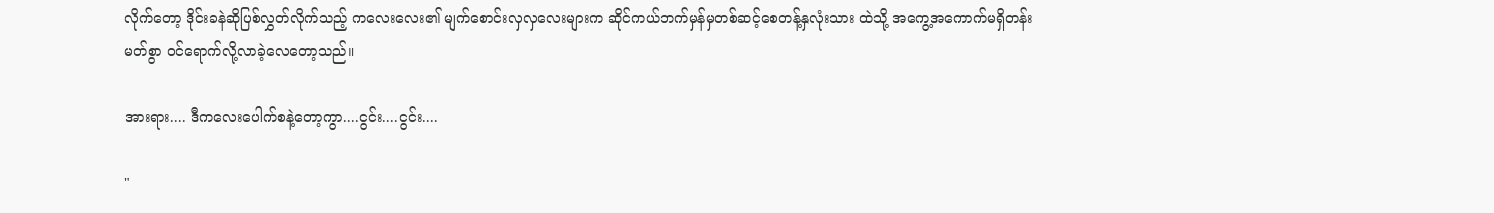လိုက်တော့ ဒိုင်းခနဲဆိုပြစ်လွှတ်လိုက်သည့် ကလေးလေး၏ မျက်စောင်းလှလှလေးများက ဆိုင်ကယ်ဘက်မှန်မှတစ်ဆင့်စေတန့်နှလုံးသား ထဲသို့ အကွေ့အကောက်မရှိတန်းမတ်စွာ ဝင်ရောက်လို့လာခဲ့လေတော့သည်။

အားရား.... ဒီကလေးပေါက်စနဲ့တော့ကွာ....ငွင်း....ငွင်း....

"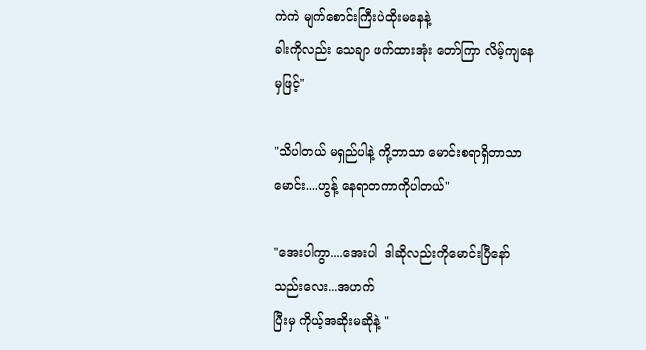ကဲကဲ မျက်စောင်းကြီးပဲထိုးမနေနဲ့
ခါးကိုလည်း သေချာ ဖက်ထားအုံး တော်ကြာ လိမ့်ကျနေမှဖြင့်"

"သိပါတယ် မရှည်ပါနဲ့ ကို့ဘာသာ မောင်းစရာရှိတာသာမောင်း....ဟွန့် နေရာတကာကိုပါတယ်"

"အေးပါကွာ....အေးပါ  ဒါဆိုလည်းကိုမောင်းပြီနော် သည်းလေး...အဟက်
ပြီးမှ ကိုယ့်အဆိုးမဆိုနဲ့ "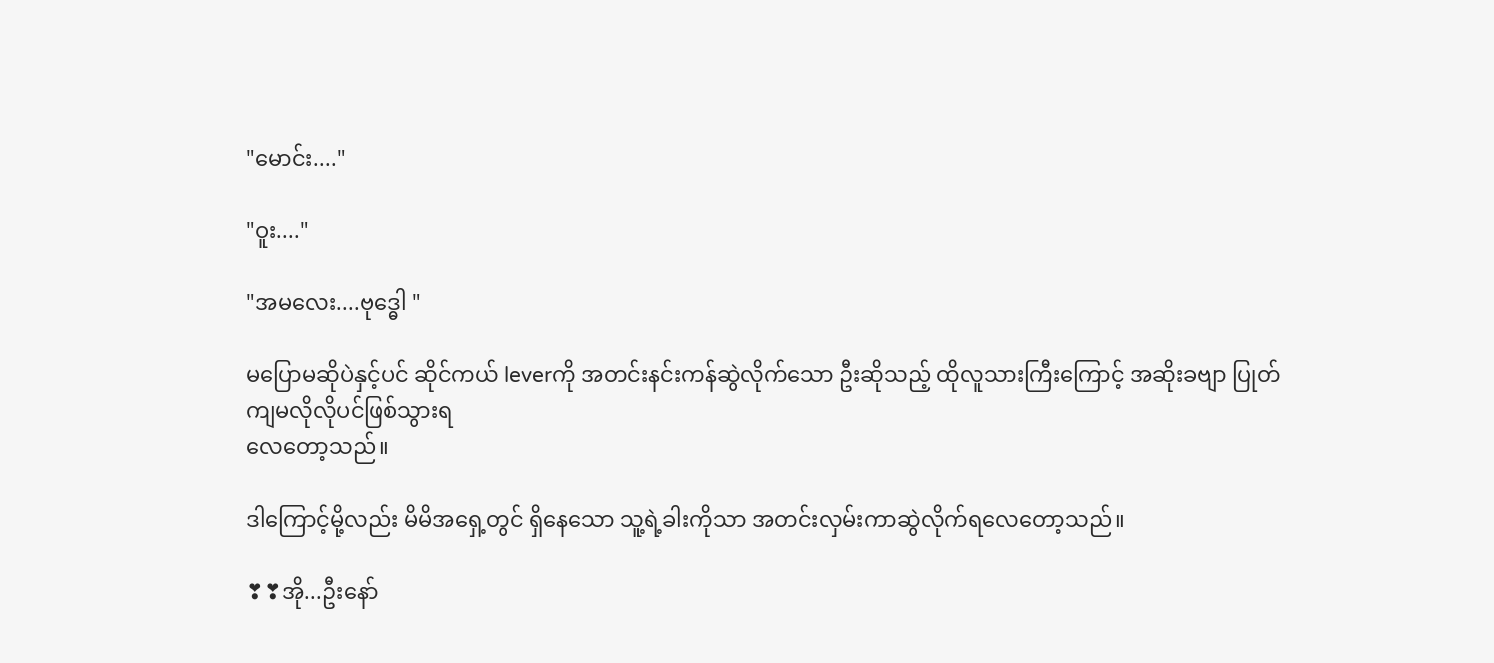"မောင်း...."

"ဝူး...."

"အမလေး....ဗုဒ္ဓေါ "

မပြောမဆိုပဲနှင့်ပင် ဆိုင်ကယ် leverကို အတင်းနင်းကန်ဆွဲလိုက်သော ဦးဆိုသည့် ထိုလူသားကြီးကြောင့် အဆိုးခဗျာ ပြုတ်ကျမလိုလိုပင်ဖြစ်သွားရ
လေတော့သည်။

ဒါကြောင့်မို့လည်း မိမိအရှေ့တွင် ရှိနေသော သူ့ရဲ့ခါးကိုသာ အတင်းလှမ်းကာဆွဲလိုက်ရလေတော့သည်။

❣❣အို...ဦးနော်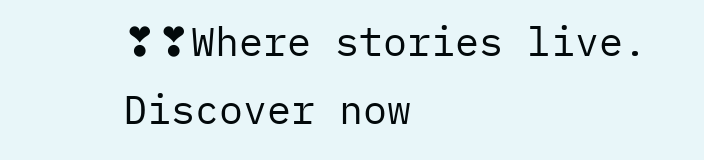❣❣Where stories live. Discover now